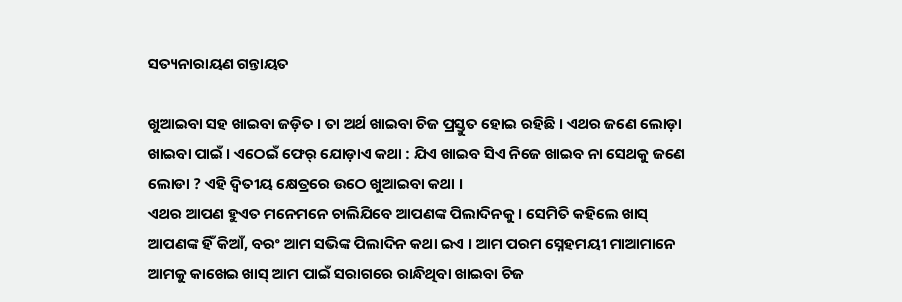ସତ୍ୟନାରାୟଣ ଗନ୍ତାୟତ

ଖୁଆଇବା ସହ ଖାଇବା ଜଡ଼ିତ । ତା ଅର୍ଥ ଖାଇବା ଚିଜ ପ୍ରସ୍ତୁତ ହୋଇ ରହିଛି । ଏଥର ଜଣେ ଲୋଡ଼ା ଖାଇବା ପାଇଁ । ଏଠେଇଁ ଫେର୍ ଯୋଡ଼ାଏ କଥା : ଯିଏ ଖାଇବ ସିଏ ନିଜେ ଖାଇବ ନା ସେଥକୁ ଜଣେ ଲୋଡା ? ଏହି ଦ୍ୱିତୀୟ କ୍ଷେତ୍ରରେ ଉଠେ ଖୁଆଇବା କଥା ।
ଏଥର ଆପଣ ହୁଏତ ମନେମନେ ଚାଲିଯିବେ ଆପଣଙ୍କ ପିଲାଦିନକୁ । ସେମିତି କହିଲେ ଖାସ୍ ଆପଣଙ୍କ ହିଁ କିଆଁ, ବରଂ ଆମ ସଭିଙ୍କ ପିଲାଦିନ କଥା ଇଏ । ଆମ ପରମ ସ୍ନେହମୟୀ ମାଆମାନେ ଆମକୁ କାଖେଇ ଖାସ୍ ଆମ ପାଇଁ ସରାଗରେ ରାନ୍ଧିଥିବା ଖାଇବା ଚିଜ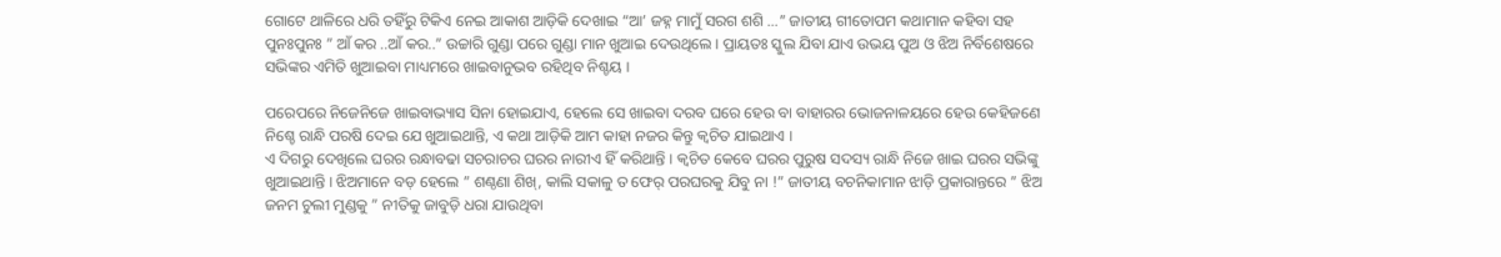ଗୋଟେ ଥାଳିରେ ଧରି ତହିଁରୁ ଟିକିଏ ନେଇ ଆକାଶ ଆଡ଼ିକି ଦେଖାଇ “ଆ’ ଜହ୍ନ ମାମୁଁ ସରଗ ଶଶି …” ଜାତୀୟ ଗୀତୋପମ କଥାମାନ କହିବା ସହ ପୁନଃପୁନଃ ” ଆଁ କର ..ଆଁ କର..” ଉଚ୍ଚାରି ଗୁଣ୍ଡା ପରେ ଗୁଣ୍ଡା ମାନ ଖୁଆଇ ଦେଉଥିଲେ । ପ୍ରାୟତଃ ସ୍କୁଲ ଯିବା ଯାଏ ଉଭୟ ପୁଅ ଓ ଝିଅ ନିର୍ବିଶେଷରେ ସଭିଙ୍କର ଏମିତି ଖୁଆଇବା ମାଧ୍ୟମରେ ଖାଇବାନୁଭବ ରହିଥିବ ନିଶ୍ଚୟ ।

ପରେପରେ ନିଜେନିଜେ ଖାଇବାଭ୍ୟାସ ସିନା ହୋଇଯାଏ, ହେଲେ ସେ ଖାଇବା ଦରବ ଘରେ ହେଉ ବା ବାହାରର ଭୋଜନାଳୟରେ ହେଉ କେହିଜଣେ ନିଶ୍ଚେ ରାନ୍ଧି ପରଷି ଦେଇ ଯେ ଖୁଆଇଥାନ୍ତି, ଏ କଥା ଆଡ଼ିକି ଆମ କାହା ନଜର କିନ୍ତୁ କ୍ୱଚିତ ଯାଇଥାଏ ।
ଏ ଦିଗରୁ ଦେଖିଲେ ଘରର ରନ୍ଧାବଢା ସଚରାଚର ଘରର ନାରୀଏ ହିଁ କରିଥାନ୍ତି । କ୍ୱଚିତ କେବେ ଘରର ପୁରୁଷ ସଦସ୍ୟ ରାନ୍ଧି ନିଜେ ଖାଇ ଘରର ସଭିଙ୍କୁ ଖୁଆଇଥାନ୍ତି । ଝିଅମାନେ ବଡ଼ ହେଲେ ” ଶଣ୍ଠଣା ଶିଖ୍, କାଲି ସକାଳୁ ତ ଫେର୍ ପରଘରକୁ ଯିବୁ ନା !” ଜାତୀୟ ବଚନିକାମାନ ଝାଡ଼ି ପ୍ରକାରାନ୍ତରେ ” ଝିଅ ଜନମ ଚୁଲୀ ମୁଣ୍ଡକୁ ” ନୀତିକୁ ଜାବୁଡ଼ି ଧରା ଯାଉଥିବା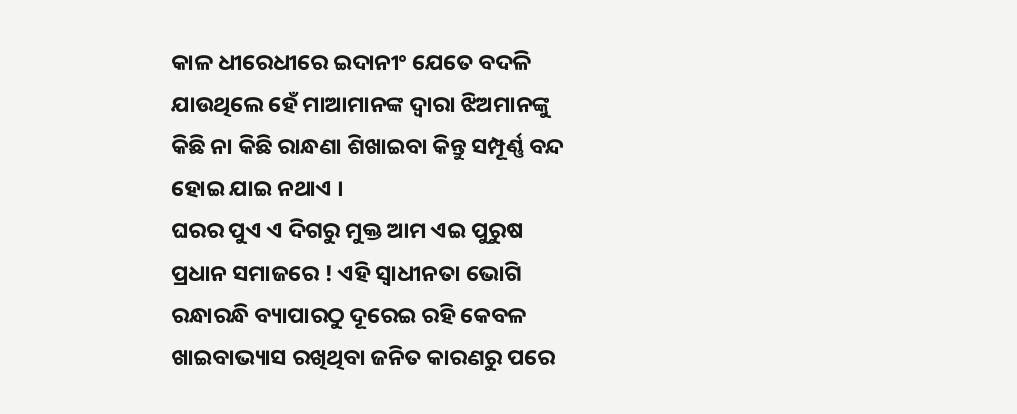କାଳ ଧୀରେଧୀରେ ଇଦାନୀଂ ଯେତେ ବଦଳି ଯାଉଥିଲେ ହେଁ ମାଆମାନଙ୍କ ଦ୍ଵାରା ଝିଅମାନଙ୍କୁ କିଛି ନା କିଛି ରାନ୍ଧଣା ଶିଖାଇବା କିନ୍ତୁ ସମ୍ପୂର୍ଣ୍ଣ ବନ୍ଦ ହୋଇ ଯାଇ ନଥାଏ ।
ଘରର ପୁଏ ଏ ଦିଗରୁ ମୁକ୍ତ ଆମ ଏଇ ପୁରୁଷ ପ୍ରଧାନ ସମାଜରେ ! ଏହି ସ୍ୱାଧୀନତା ଭୋଗି ରନ୍ଧାରନ୍ଧି ବ୍ୟାପାରଠୁ ଦୂରେଇ ରହି କେବଳ ଖାଇବାଭ୍ୟାସ ରଖିଥିବା ଜନିତ କାରଣରୁ ପରେ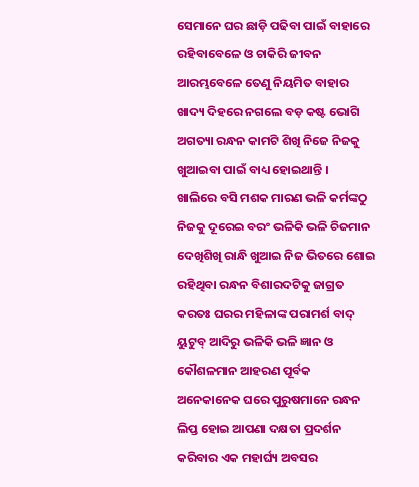ସେମାନେ ଘର ଛାଡ଼ି ପଢିବା ପାଇଁ ବାହାରେ ରହିବାବେଳେ ଓ ଚାକିରି ଜୀବନ ଆରମ୍ଭବେଳେ ତେଣୁ ନିୟମିତ ବାହାର ଖାଦ୍ୟ ଦିହରେ ନଗଲେ ବଡ଼ କଷ୍ଟ ଭୋଗି ଅଗତ୍ୟା ରନ୍ଧନ କାମଟି ଶିଖି ନିଜେ ନିଜକୁ ଖୁଆଇବା ପାଇଁ ବାଧ୍ୟ ହୋଇଥାନ୍ତି ।
ଖାଲିରେ ବସି ମଶକ ମାରଣ ଭଳି କର୍ମଙ୍କଠୁ ନିଜକୁ ଦୂରେଇ ବରଂ ଭଳିକି ଭଳି ଚିଜମାନ ଦେଖିଶିଖି ରାନ୍ଧି ଖୁଆଇ ନିଜ ଭିତରେ ଶୋଇ ରହିଥିବା ରନ୍ଧନ ବିଶାରଦଟିକୁ ଜାଗ୍ରତ କରତଃ ଘରର ମହିଳାଙ୍କ ପରାମର୍ଶ ବାଦ୍ ୟୁଟୁବ୍ ଆଦିରୁ ଭଳିକି ଭଳି ଜ୍ଞାନ ଓ କୌଶଳମାନ ଆହରଣ ପୂର୍ବକ ଅନେକାନେକ ଘରେ ପୁରୁଷମାନେ ରନ୍ଧନ ଲିପ୍ତ ହୋଇ ଆପଣା ଦକ୍ଷତା ପ୍ରଦର୍ଶନ କରିବାର ଏକ ମହାର୍ଘ୍ୟ ଅବସର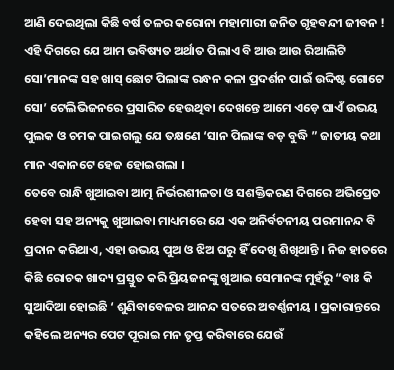ଆଣି ଦେଇଥିଲା କିଛି ବର୍ଷ ତଳର କରୋନା ମହାମାରୀ ଜନିତ ଗୃହବନ୍ଦୀ ଜୀବନ !
ଏହି ଦିଗରେ ଯେ ଆମ ଭବିଷ୍ୟତ ଅର୍ଥାତ ପିଲାଏ ବି ଆଉ ଆଉ ରିଆଲିଟି ସୋ’ମାନଙ୍କ ସହ ଖାସ୍ ଛୋଟ ପିଲାଙ୍କ ରନ୍ଧନ କଳା ପ୍ରଦର୍ଶନ ପାଇଁ ଉଦ୍ଦିଷ୍ଟ ଗୋଟେ ସୋ’ ଟେଲିଭିଜନରେ ପ୍ରସାରିତ ହେଉଥିବା ଦେଖନ୍ତେ ଆମେ ଏଡ଼େ ଘାଏଁ ଉଭୟ ପୁଲକ ଓ ଚମକ ପାଇଗଲୁ ଯେ ତକ୍ଷଣେ ‘ସାନ ପିଲାଙ୍କ ବଡ଼ ବୁଦ୍ଧି ” ଜାତୀୟ କଥା ମାନ ଏକାନଟେ ହେଜ ହୋଇଗଲା ।
ତେବେ ରାନ୍ଧି ଖୁଆଇବା ଆତ୍ମ ନିର୍ଭରଶୀଳତା ଓ ସଶକ୍ତିକରଣ ଦିଗରେ ଅଭିପ୍ରେତ ହେବା ସହ ଅନ୍ୟକୁ ଖୁଆଇବା ମାଧ୍ୟମରେ ଯେ ଏକ ଅନିର୍ବଚନୀୟ ପରମାନନ୍ଦ ବି ପ୍ରଦାନ କରିଥାଏ, ଏହା ଉଭୟ ପୁଅ ଓ ଝିଅ ଘରୁ ହିଁ ଦେଖି ଶିଖିଥାନ୍ତି । ନିଜ ହାତରେ କିଛି ରୋଚକ ଖାଦ୍ୟ ପ୍ରସ୍ତୁତ କରି ପ୍ରିୟଜନଙ୍କୁ ଖୁଆଇ ସେମାନଙ୍କ ମୁହଁରୁ “ବାଃ କି ସୁଆଦିଆ ହୋଇଛି ‘ ଶୁଣିବାବେଳର ଆନନ୍ଦ ସତରେ ଅବର୍ଣ୍ଣନୀୟ । ପ୍ରକାରାନ୍ତରେ କହିଲେ ଅନ୍ୟର ପେଟ ପୂରାଇ ମନ ତୃପ୍ତ କରିବାରେ ଯେଉଁ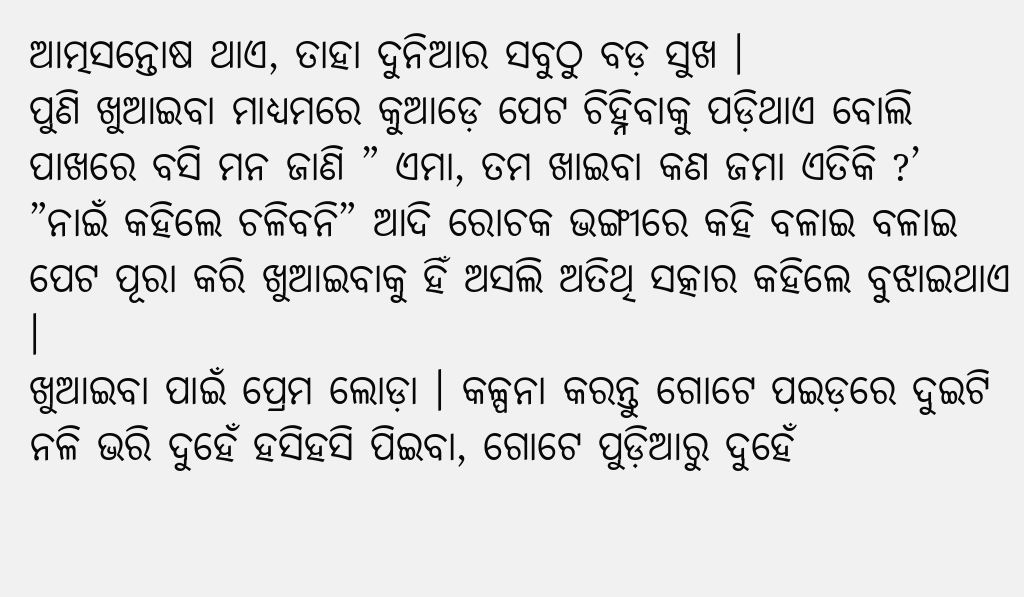ଆତ୍ମସନ୍ତୋଷ ଥାଏ, ତାହା ଦୁନିଆର ସବୁଠୁ ବଡ଼ ସୁଖ ।
ପୁଣି ଖୁଆଇବା ମାଧ୍ୟମରେ କୁଆଡ଼େ ପେଟ ଚିହ୍ନିବାକୁ ପଡ଼ିଥାଏ ବୋଲି ପାଖରେ ବସି ମନ ଜାଣି ” ଏମା, ତମ ଖାଇବା କଣ ଜମା ଏତିକି ?’ ”ନାଇଁ କହିଲେ ଚଳିବନି” ଆଦି ରୋଚକ ଭଙ୍ଗୀରେ କହି ବଳାଇ ବଳାଇ ପେଟ ପୂରା କରି ଖୁଆଇବାକୁ ହିଁ ଅସଲି ଅତିଥି ସତ୍କାର କହିଲେ ବୁଝାଇଥାଏ ।
ଖୁଆଇବା ପାଇଁ ପ୍ରେମ ଲୋଡ଼ା । କଳ୍ପନା କରନ୍ତୁ ଗୋଟେ ପଇଡ଼ରେ ଦୁଇଟି ନଳି ଭରି ଦୁହେଁ ହସିହସି ପିଇବା, ଗୋଟେ ପୁଡ଼ିଆରୁ ଦୁହେଁ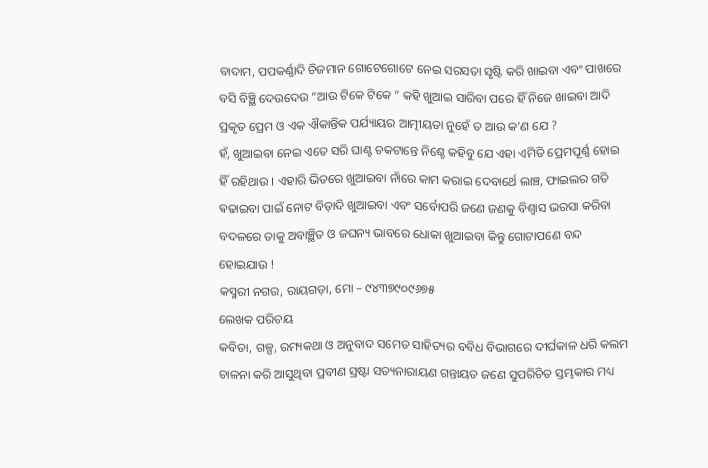ବାଦାମ, ପପକର୍ଣ୍ଣାଦି ଚିଜମାନ ଗୋଟେଗୋଟେ ନେଇ ସରସତା ସୃଷ୍ଟି କରି ଖାଇବା ଏବଂ ପାଖରେ ବସି ବିଞ୍ଛି ଦେଉଦେଉ “ଆଉ ଟିକେ ଟିକେ ” କହି ଖୁଆଇ ସାରିବା ପରେ ହିଁ ନିଜେ ଖାଇବା ଆଦି ପ୍ରକୃତ ପ୍ରେମ ଓ ଏକ ଐକାନ୍ତିକ ପର୍ଯ୍ୟାୟର ଆତ୍ମୀୟତା ନୁହେଁ ତ ଆଉ କ’ଣ ଯେ ?
ହଁ, ଖୁଆଇବା ନେଇ ଏତେ ସରି ଘାଣ୍ଟ ଚକଟାନ୍ତେ ନିଶ୍ଚେ କହିବୁ ଯେ ଏହା ଏମିତି ପ୍ରେମପୂର୍ଣ୍ଣ ହୋଇ ହିଁ ରହିଥାଉ । ଏହାରି ଭିତରେ ଖୁଆଇବା ନାଁରେ କାମ କରାଇ ଦେବାର୍ଥେ ଲାଞ୍ଚ, ଫାଇଲର ଗତି ଵଢାଇବା ପାଇଁ ନୋଟ ବିଡ଼ାଦି ଖୁଆଇବା ଏବଂ ସର୍ବୋପରି ଜଣେ ଜଣକୁ ବିଶ୍ୱାସ ଭରସା କରିବା ବଦଳରେ ତାକୁ ଅବାଞ୍ଛିତ ଓ ଜଘନ୍ୟ ଭାବରେ ଧୋକା ଖୁଆଇବା କିନ୍ତୁ ଗୋଟାପଣେ ବନ୍ଦ ହୋଇଯାଉ !
କସ୍ମରୀ ନଗର, ରାୟଗଡ଼ା, ମୋ – ୯୪୩୭୯୦୯୬୭୫
ଲେଖକ ପରିଚୟ
କବିତା, ଗଳ୍ପ, ରମ୍ୟକଥା ଓ ଅନୁବାଦ ସମେତ ସାହିତ୍ୟର ବବିଧ ବିଭାଗରେ ଦୀର୍ଘକାଳ ଧରି କଲମ ଚାଳନା କରି ଆସୁଥିବା ପ୍ରବୀଣ ସ୍ରଷ୍ଟା ସତ୍ୟନାରାୟଣ ଗନ୍ତାୟତ ଜଣେ ସୁପରିଚିତ ସ୍ତମ୍ଭକାର ମଧ୍ୟ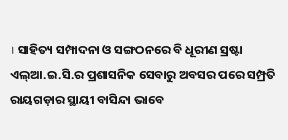। ସାହିତ୍ୟ ସମ୍ପାଦନା ଓ ସଙ୍ଗଠନରେ ବି ଧୂରୀଣ ସ୍ରଷ୍ଟା ଏଲ୍ଆ.ଇ.ସି.ର ପ୍ରଶାସନିକ ସେବାରୁ ଅବସର ପରେ ସମ୍ପ୍ରତି ରାୟଗଡ଼ାର ସ୍ଥାୟୀ ବାସିନ୍ଦା ଭାବେ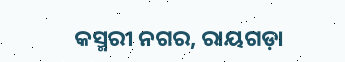କସ୍ମରୀ ନଗର, ରାୟଗଡ଼ା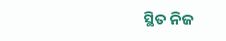ସ୍ଥିତ ନିଜ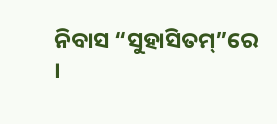ନିବାସ “ସୁହାସିତମ୍”ରେ ।